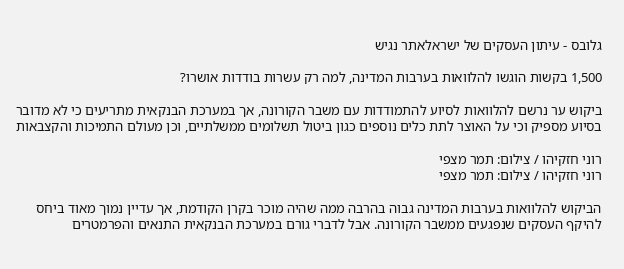גלובס - עיתון העסקים של ישראלאתר נגיש

1,500 בקשות הוגשו להלוואות בערבות המדינה, למה רק עשרות בודדות אושרו?

ביקוש ער נרשם להלוואות לסיוע להתמודדות עם משבר הקורונה, אך במערכת הבנקאית מתריעים כי לא מדובר בסיוע מספיק וכי על האוצר לתת כלים נוספים כגון ביטול תשלומים ממשלתיים, וכן מעולם התמיכות והקצבאות

רוני חזקיהו / צילום: תמר מצפי
רוני חזקיהו / צילום: תמר מצפי

הביקוש להלוואות בערבות המדינה גבוה בהרבה ממה שהיה מוכר בקרן הקודמת, אך עדיין נמוך מאוד ביחס להיקף העסקים שנפגעים ממשבר הקורונה. אבל לדברי גורם במערכת הבנקאית התנאים והפרמטרים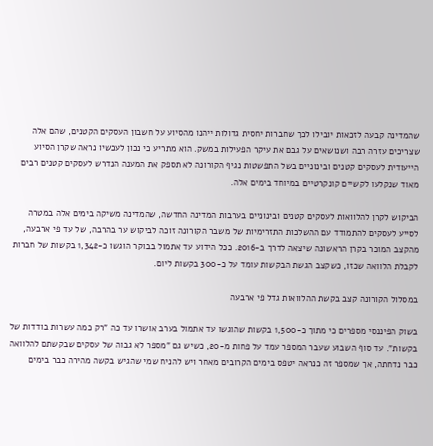שהמדינה קבעה לזכאות יובילו לכך שחברות יחסית גדולות ייהנו מהסיוע על חשבון העסקים הקטנים, שהם אלה שצריכים עזרה רבה ושנושאים על גבם את עיקר הפעילות במשק. הוא מתריע כי נכון לעכשיו נראה שקרן הסיוע הייעודית לעסקים קטנים ובינוניים בשל התפשטות נגיף הקורונה לא תספק את המענה הנדרש לעסקים קטנים רבים מאוד שנקלעו לקשיים קונקרטיים במיוחד בימים אלה.

הביקוש לקרן להלוואות לעסקים קטנים ובינוניים בערבות המדינה החדשה, שהמדינה משיקה בימים אלה במטרה לסייע לעסקים להתמודד עם ההשלכות התזרימיות של משבר הקורונה זוכה לביקוש ער בהרבה, של עד פי ארבעה, מהקצב המוכר בקרן הראשונה שיצאה לדרך ב-2016. ככל הידוע עד אתמול בבוקר הוגשו כ-1,342 בקשות של חברות לקבלת הלוואה שכזו, כשקצב הגשת הבקשות עומד על כ-300 בקשות ליום.

במסלול הקורונה קצב בקשת ההלוואות גדל פי ארבעה

בשוק הפיננסי מספרים כי מתוך כ-1,500 בקשות שהוגשו עד אתמול בערב אושרו עד כה "רק כמה עשרות בודדות של בקשות". עד סוף השבוע שעבר המספר עמד על פחות מ-20, כשיש גם "מספר לא גבוה של עסקים שבקשתם להלוואה כבר נדחתה, אך שמספר זה כנראה יטפס בימים הקרובים מאחר ויש להניח שמי שהגיש בקשה מהירה כבר בימים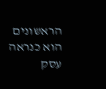הראשונים הוא כנראה עסק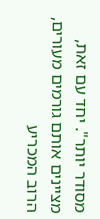מסודר יותר". יחד עם זאת, מציינים אותם גורמים מעורים, הרוב המכריע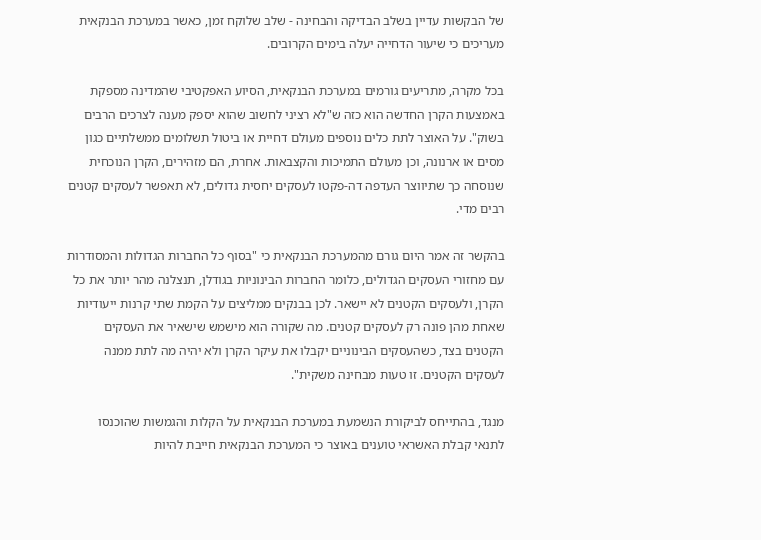של הבקשות עדיין בשלב הבדיקה והבחינה - שלב שלוקח זמן, כאשר במערכת הבנקאית מעריכים כי שיעור הדחייה יעלה בימים הקרובים.

בכל מקרה, מתריעים גורמים במערכת הבנקאית, הסיוע האפקטיבי שהמדינה מספקת באמצעות הקרן החדשה הוא כזה ש"לא רציני לחשוב שהוא יספק מענה לצרכים הרבים בשוק". על האוצר לתת כלים נוספים מעולם דחיית או ביטול תשלומים ממשלתיים כגון מסים או ארנונה, וכן מעולם התמיכות והקצבאות. אחרת, הם מזהירים, הקרן הנוכחית שנוסחה כך שתיווצר העדפה דה-פקטו לעסקים יחסית גדולים, לא תאפשר לעסקים קטנים רבים מדי.

בהקשר זה אמר היום גורם מהמערכת הבנקאית כי "בסוף כל החברות הגדולות והמסודרות עם מחזורי העסקים הגדולים, כלומר החברות הבינוניות בגודלן, תנצלנה מהר יותר את כל הקרן, ולעסקים הקטנים לא יישאר. לכן בבנקים ממליצים על הקמת שתי קרנות ייעודיות שאחת מהן פונה רק לעסקים קטנים. מה שקורה הוא מישמש שישאיר את העסקים הקטנים בצד, כשהעסקים הבינוניים יקבלו את עיקר הקרן ולא יהיה מה לתת ממנה לעסקים הקטנים. זו טעות מבחינה משקית".

מנגד, בהתייחס לביקורת הנשמעת במערכת הבנקאית על הקלות והגמשות שהוכנסו לתנאי קבלת האשראי טוענים באוצר כי המערכת הבנקאית חייבת להיות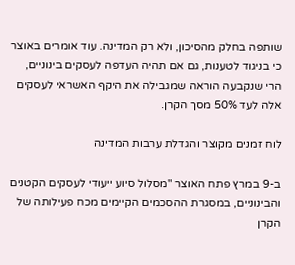שותפה בחלק מהסיכון, ולא רק המדינה. עוד אומרים באוצר כי בניגוד לטענות, גם אם תהיה העדפה לעסקים בינוניים, הרי שנקבעה הוראה שמגבילה את היקף האשראי לעסקים אלה לעד 50% מסך הקרן.

לוח זמנים מקוצר והגדלת ערבות המדינה

ב-9 במרץ פתח האוצר "מסלול סיוע ייעודי לעסקים הקטנים והבינוניים, במסגרת ההסכמים הקיימים מכח פעילותה של הקרן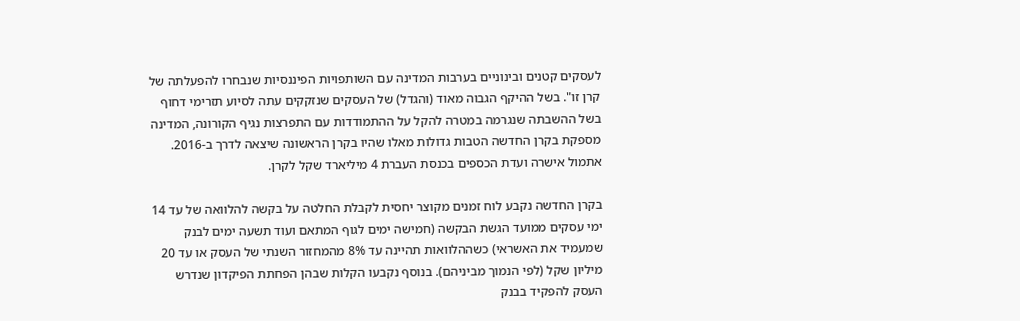לעסקים קטנים ובינוניים בערבות המדינה עם השותפויות הפיננסיות שנבחרו להפעלתה של קרן זו". בשל ההיקף הגבוה מאוד (והגדל) של העסקים שנזקקים עתה לסיוע תזרימי דחוף בשל ההשבתה שנגרמה במטרה להקל על ההתמודדות עם התפרצות נגיף הקורונה, המדינה מספקת בקרן החדשה הטבות גדולות מאלו שהיו בקרן הראשונה שיצאה לדרך ב-2016. אתמול אישרה ועדת הכספים בכנסת העברת 4 מיליארד שקל לקרן.

בקרן החדשה נקבע לוח זמנים מקוצר יחסית לקבלת החלטה על בקשה להלוואה של עד 14 ימי עסקים ממועד הגשת הבקשה (חמישה ימים לגוף המתאם ועוד תשעה ימים לבנק שמעמיד את האשראי) כשההלוואות תהיינה עד 8% מהמחזור השנתי של העסק או עד 20 מיליון שקל (לפי הנמוך מביניהם). בנוסף נקבעו הקלות שבהן הפחתת הפיקדון שנדרש העסק להפקיד בבנק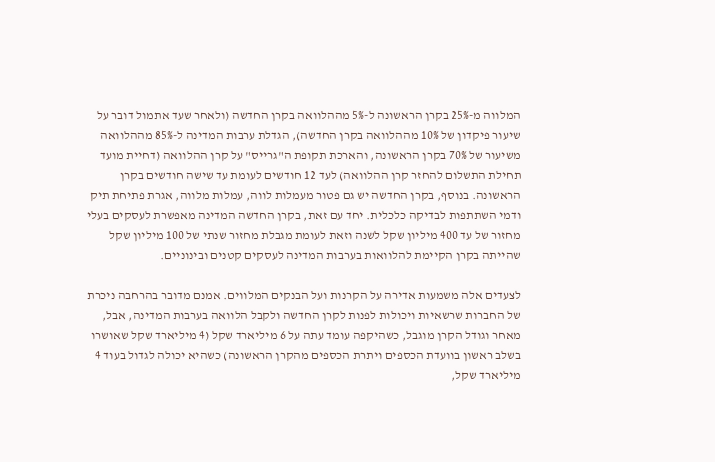המלווה מ-25% בקרן הראשונה ל-5% מההלוואה בקרן החדשה (ולאחר שעד אתמול דובר על שיעור פיקדון של 10% מההלוואה בקרן החדשה), הגדלת ערבות המדינה ל-85% מההלוואה משיעור של 70% בקרן הראשונה, והארכת תקופת ה"גרייס" על קרן ההלוואה (דחיית מועד תחילת התשלום להחזר קרן ההלוואה) לעד 12 חודשים לעומת עד שישה חודשים בקרן הראשונה. בנוסף, בקרן החדשה יש גם פטור מעמלות לווה, עמלות מלווה, אגרת פתיחת תיק ודמי השתתפות לבדיקה כלכלית. יחד עם זאת, בקרן החדשה המדינה מאפשרת לעסקים בעלי מחזור של עד 400 מיליון שקל לשנה וזאת לעומת מגבלת מחזור שנתי של 100 מיליון שקל שהייתה בקרן הקיימת להלוואות בערבות המדינה לעסקים קטנים ובינוניים.

לצעדים אלה משמעות אדירה על הקרנות ועל הבנקים המלווים. אמנם מדובר בהרחבה ניכרת של החברות שרשאיות ויכולות לפנות לקרן החדשה ולקבל הלוואה בערבות המדינה, אבל, מאחר וגודל הקרן מוגבל, כשהיקפה עומד עתה על 6 מיליארד שקל (4 מיליארד שקל שאושרו בשלב ראשון בוועדת הכספים ויתרת הכספים מהקרן הראשונה) כשהיא יכולה לגדול בעוד 4 מיליארד שקל,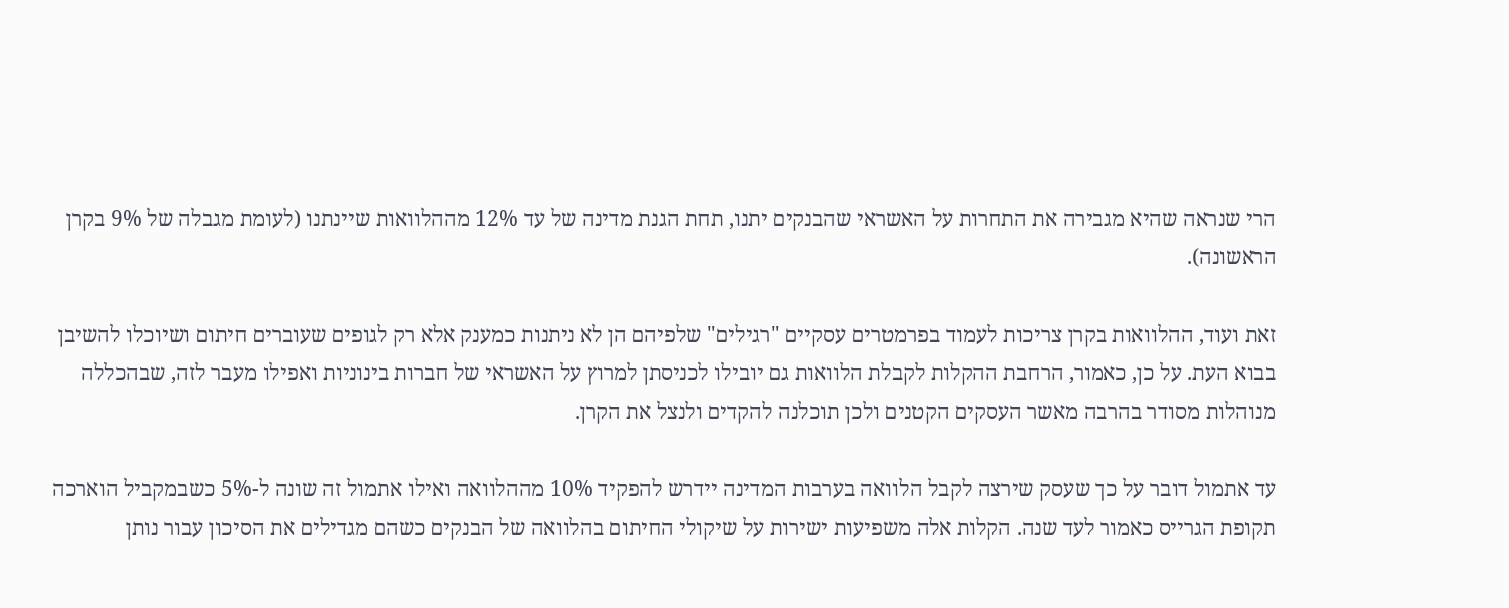הרי שנראה שהיא מגבירה את התחרות על האשראי שהבנקים יתנו, תחת הגנת מדינה של עד 12% מההלוואות שיינתנו (לעומת מגבלה של 9% בקרן הראשונה).

זאת ועוד, ההלוואות בקרן צריכות לעמוד בפרמטרים עסקיים "רגילים" שלפיהם הן לא ניתנות כמענק אלא רק לגופים שעוברים חיתום ושיוכלו להשיבן בבוא העת. על כן, כאמור, הרחבת ההקלות לקבלת הלוואות גם יובילו לכניסתן למרוץ על האשראי של חברות בינוניות ואפילו מעבר לזה, שבהכללה מנוהלות מסודר בהרבה מאשר העסקים הקטנים ולכן תוכלנה להקדים ולנצל את הקרן.

עד אתמול דובר על כך שעסק שירצה לקבל הלוואה בערבות המדינה יידרש להפקיד 10% מההלוואה ואילו אתמול זה שונה ל-5% כשבמקביל הוארכה תקופת הגרייס כאמור לעד שנה. הקלות אלה משפיעות ישירות על שיקולי החיתום בהלוואה של הבנקים כשהם מגדילים את הסיכון עבור נותן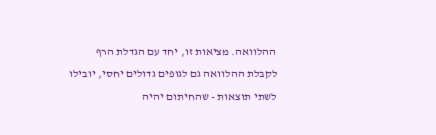ההלוואה. מציאות זו, יחד עם הגדלת הרף לקבלת ההלוואה גם לגופים גדולים יחסי, יובילו לשתי תוצאות - שהחיתום יהיה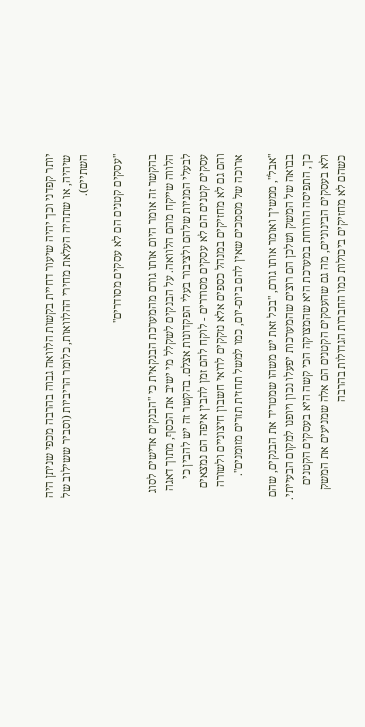יותר קפדני וכך יהיה שיעור דחיית בקשות הלוואה גבוה בהרבה מכפי שניתן היה שיהיה, או שתהיה העלאת מחירי ההלוואות, כלומר הריביות (וסביר ששילוב של השתיים).

"עסקים קטנים הם לא עסקים מסודרים"

בהקשר זה אומר היום אותו גורם מהמערכת הבנקאית כי "הבנקים אדישים לסוג הלווה שייקח מהם הלוואה. על הבנקים לשקלל מי ישיב את הכסף, מתוך דאגה לבעלי המניות שלהם ולציבור בעלי הפקדונות אצלם. בהקשר זה יש להבין כי עסקים קטנים הם לא עסקים מסודרים - לוקח להם זמן להבין איפה הם נמצאים והם גם לא מחזיקים במנהל כספים אלא נזקקים לרואי חשבון חיצוניים ולשורה ארוכה של מסמכים שאין להם ביום-יום, כמו למשל תחזית תזרים מזומנים".

"אבל", ממשיך ואומר אותו גורם, "בכל זאת יש משהו שמטריד את הבנקים, שהם בבואה של המשק ושלכן הם רוצים שהמערכות יפעלו נכון ויופנו למקום הבעייתי. כך, התפיסה הרווחת במערכת היא שהמצוקה הכי קשה היא בעסקים הקטנים ולא בעסקים הבינוניים, מה גם שהעסקים הקטנים הם אלה שמניעים את המשק כשהם לא מחזיקים ביכולות כמו החברות הגדולות בהרבה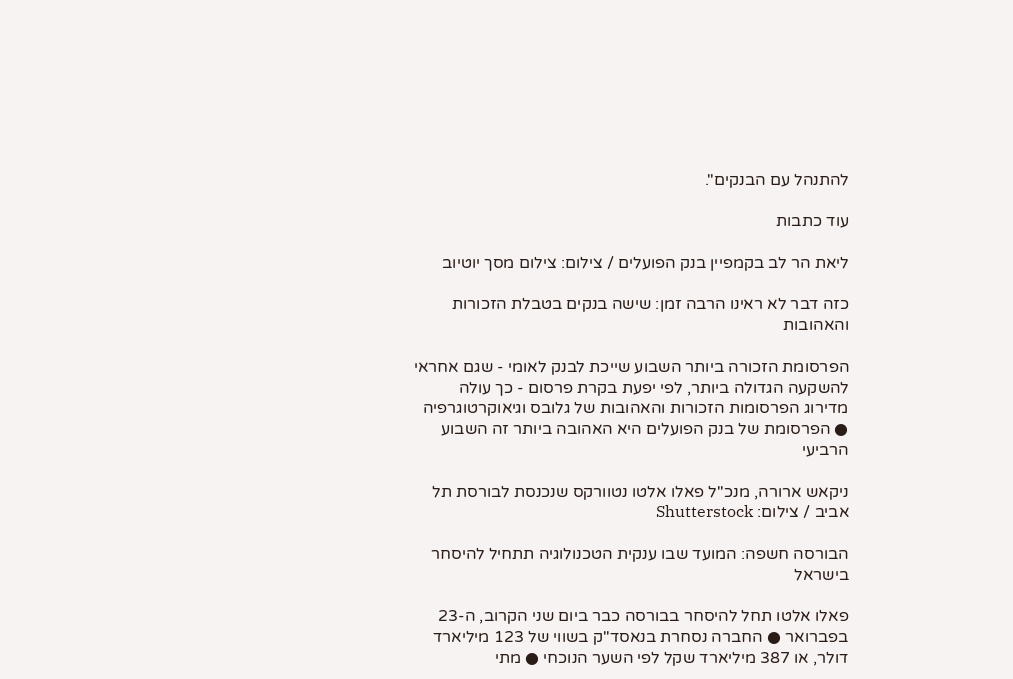להתנהל עם הבנקים".

עוד כתבות

ליאת הר לב בקמפיין בנק הפועלים / צילום: צילום מסך יוטיוב

כזה דבר לא ראינו הרבה זמן: שישה בנקים בטבלת הזכורות והאהובות

הפרסומת הזכורה ביותר השבוע שייכת לבנק לאומי - שגם אחראי להשקעה הגדולה ביותר, לפי יפעת בקרת פרסום - כך עולה מדירוג הפרסומות הזכורות והאהובות של גלובס וגיאוקרטוגרפיה ● הפרסומת של בנק הפועלים היא האהובה ביותר זה השבוע הרביעי

ניקאש ארורה, מנכ''ל פאלו אלטו נטוורקס שנכנסת לבורסת תל אביב / צילום: Shutterstock

הבורסה חשפה: המועד שבו ענקית הטכנולוגיה תתחיל להיסחר בישראל

פאלו אלטו תחל להיסחר בבורסה כבר ביום שני הקרוב, ה-23 בפברואר ● החברה נסחרת בנאסד"ק בשווי של 123 מיליארד דולר, או 387 מיליארד שקל לפי השער הנוכחי ● מתי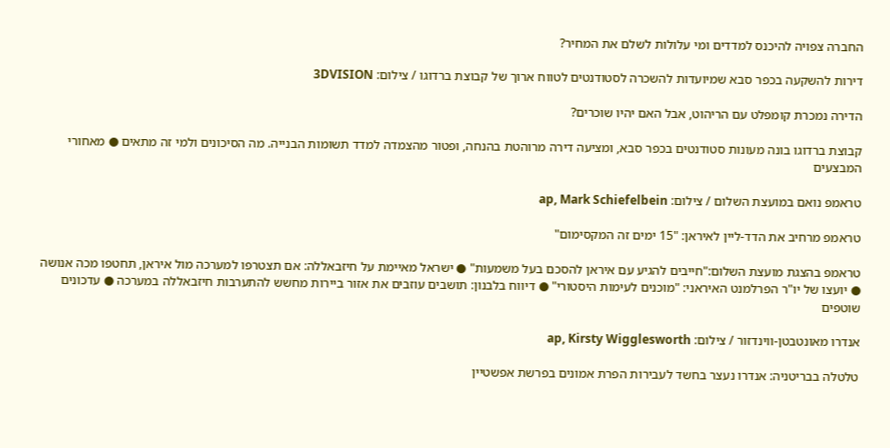החברה צפויה להיכנס למדדים ומי עלולות לשלם את המחיר?

דירות להשקעה בכפר סבא שמיועדות להשכרה לסטודנטים לטווח ארוך של קבוצת ברדוגו / צילום: 3DVISION

הדירה נמכרת קומפלט עם הריהוט, אבל האם יהיו שוכרים?

קבוצת ברדוגו בונה מעונות סטודנטים בכפר סבא, ומציעה דירה מרוהטת בהנחה, ופטור מהצמדה למדד תשומות הבנייה. מה הסיכונים ולמי זה מתאים ● מאחורי המבצעים

טראמפ נואם במועצת השלום / צילום: ap, Mark Schiefelbein

טראמפ מרחיב את הדד-ליין לאיראן: "15 ימים זה המקסימום"

טראמפ בהצגת מועצת השלום:"חייבים להגיע עם איראן להסכם בעל משמעות" ● ישראל מאיימת על חיזבאללה: אם תצטרפו למערכה מול איראן, תחטפו מכה אנושה ● יועצו של יו"ר הפרלמנט האיראני: "מוכנים לעימות היסטורי" ● דיווח בלבנון: תושבים עוזבים את אזור ביירות מחשש להתערבות חיזבאללה במערכה ● עדכונים שוטפים

אנדרו מאונטבטן-ווינדזור / צילום: ap, Kirsty Wigglesworth

טלטלה בבריטניה: אנדרו נעצר בחשד לעבירות הפרת אמונים בפרשת אפשטיין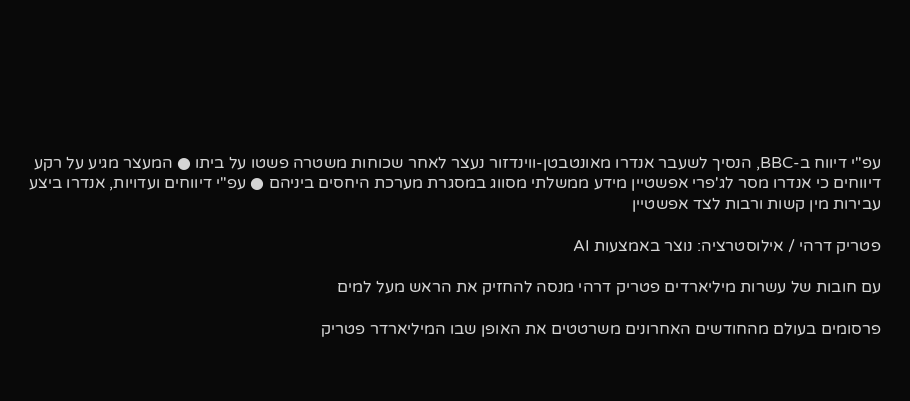עפ"י דיווח ב-BBC, הנסיך לשעבר אנדרו מאונטבטן-ווינדזור נעצר לאחר שכוחות משטרה פשטו על ביתו ● המעצר מגיע על רקע דיווחים כי אנדרו מסר לג'פרי אפשטיין מידע ממשלתי מסווג במסגרת מערכת היחסים ביניהם ● עפ"י דיווחים ועדויות, אנדרו ביצע עבירות מין קשות ורבות לצד אפשטיין

פטריק דרהי / אילוסטרציה: נוצר באמצעות AI

עם חובות של עשרות מיליארדים פטריק דרהי מנסה להחזיק את הראש מעל למים

פרסומים בעולם מהחודשים האחרונים משרטטים את האופן שבו המיליארדר פטריק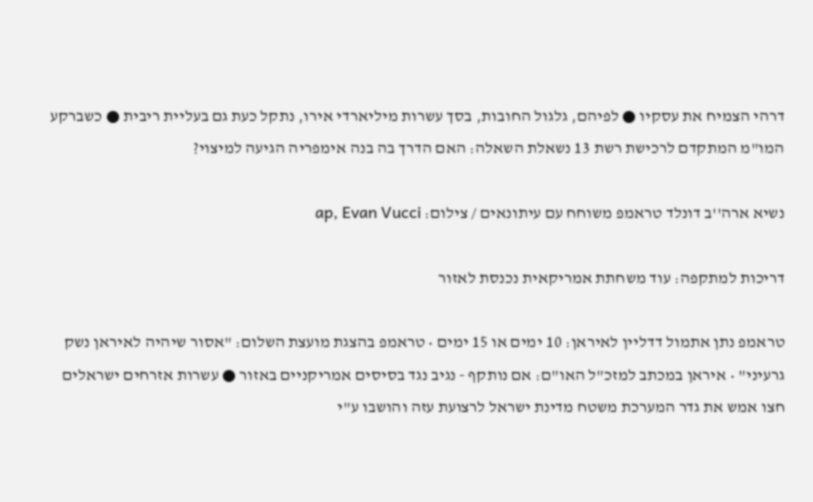דרהי הצמיח את עסקיו ● לפיהם, גלגול החובות, בסך עשרות מיליארדי אירו, נתקל כעת גם בעליית ריבית ● כשברקע המו"מ המתקדם לרכישת רשת 13 נשאלת השאלה: האם הדרך בה בנה אימפריה הגיעה למיצוי?

נשיא ארה''ב דונלד טראמפ משוחח עם עיתונאים / צילום: ap, Evan Vucci

דריכות למתקפה: עוד משחתת אמריקאית נכנסת לאזור

טראמפ נתן אתמול דדליין לאיראן: 10 ימים או 15 ימים • טראמפ בהצגת מועצת השלום: "אסור שיהיה לאיראן נשק גרעיני" • איראן במכתב למזכ"ל האו"ם: אם נותקף - נגיב נגד בסיסים אמריקניים באזור ● עשרות אזרחים ישראלים חצו אמש את גדר המערכת משטח מדינת ישראל לרצועת עזה והושבו ע"י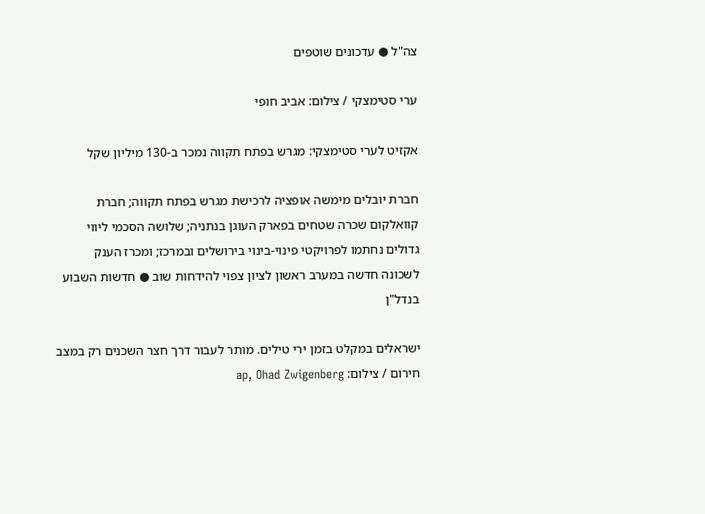צה"ל ● עדכונים שוטפים

ערי סטימצקי / צילום: אביב חופי

אקזיט לערי סטימצקי: מגרש בפתח תקווה נמכר ב-130 מיליון שקל

חברת יובלים מימשה אופציה לרכישת מגרש בפתח תקווה; חברת קוואלקום שכרה שטחים בפארק העוגן בנתניה; שלושה הסכמי ליווי גדולים נחתמו לפרויקטי פינוי-בינוי בירושלים ובמרכז; ומכרז הענק לשכונה חדשה במערב ראשון לציון צפוי להידחות שוב ● חדשות השבוע בנדל"ן

ישראלים במקלט בזמן ירי טילים. מותר לעבור דרך חצר השכנים רק במצב חירום / צילום: ap, Ohad Zwigenberg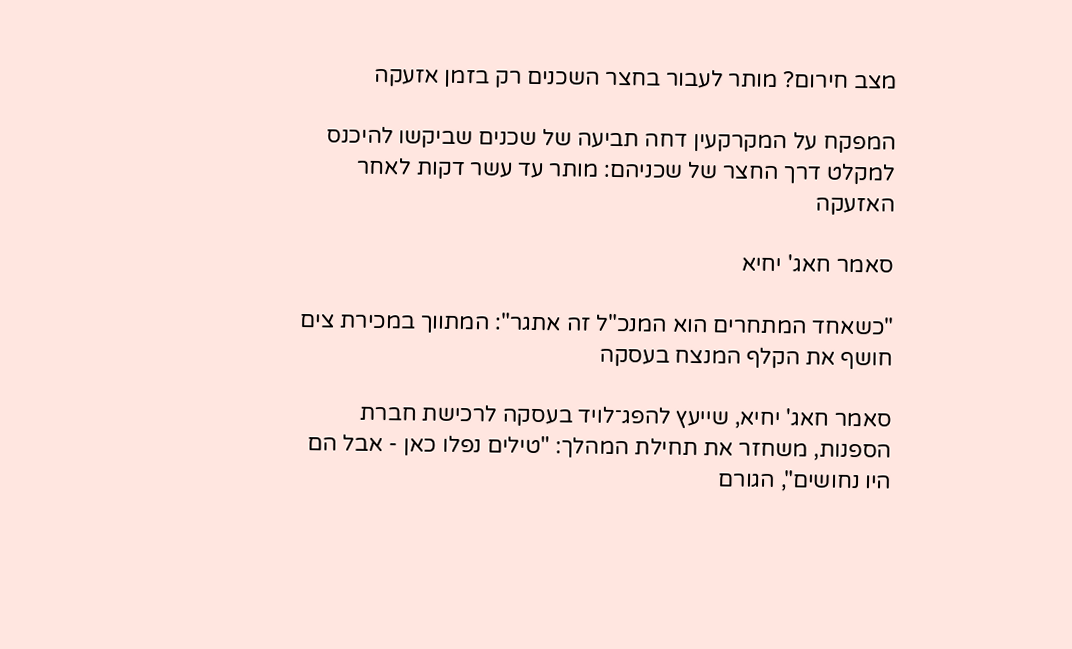מצב חירום? מותר לעבור בחצר השכנים רק בזמן אזעקה

המפקח על המקרקעין דחה תביעה של שכנים שביקשו להיכנס למקלט דרך החצר של שכניהם: מותר עד עשר דקות לאחר האזעקה

סאמר חאג' יחיא

"כשאחד המתחרים הוא המנכ"ל זה אתגר": המתווך במכירת צים חושף את הקלף המנצח בעסקה

סאמר חאג' יחיא, שייעץ להפג־לויד בעסקה לרכישת חברת הספנות, משחזר את תחילת המהלך: "טילים נפלו כאן - אבל הם היו נחושים", הגורם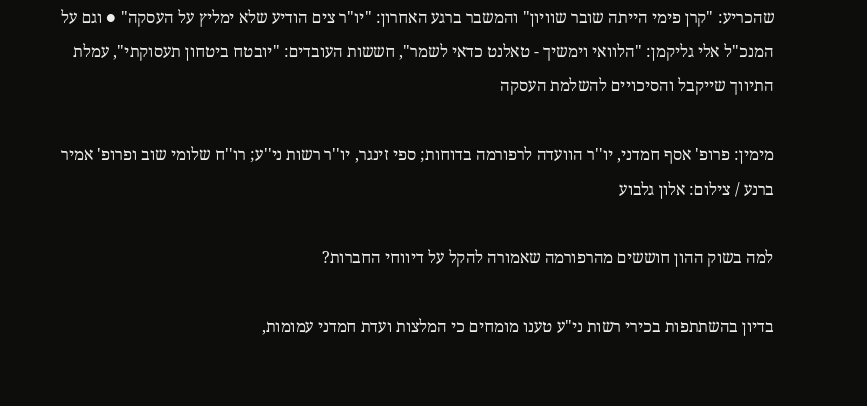שהכריע: "קרן פימי הייתה שובר שוויון" והמשבר ברגע האחרון: "יו"ר צים הודיע שלא ימליץ על העסקה" ● וגם על המנכ"ל אלי גליקמן: "הלוואי וימשיך - טאלנט כדאי לשמר", חששות העובדים: "יובטח ביטחון תעסוקתי", עמלת התיווך שייקבל והסיכויים להשלמת העסקה

מימין: פרופ' אסף חמדני, יו''ר הוועדה לרפורמה בדוחות; ספי זינגר, יו''ר רשות ני''ע; רו''ח שלומי שוב ופרופ' אמיר ברנע / צילום: אלון גלבוע

למה בשוק ההון חוששים מהרפורמה שאמורה להקל על דיווחי החברות?

בדיון בהשתתפות בכירי רשות ני"ע טענו מומחים כי המלצות ועדת חמדני עמומות,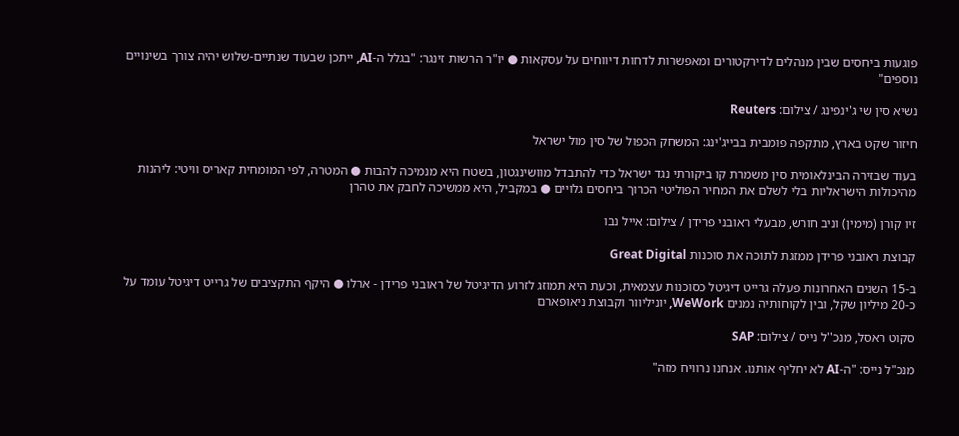פוגעות ביחסים שבין מנהלים לדירקטורים ומאפשרות לדחות דיווחים על עסקאות ● יו"ר הרשות זינגר: "בגלל ה-AI, ייתכן שבעוד שנתיים-שלוש יהיה צורך בשינויים נוספים"

נשיא סין שי ג'ינפינג / צילום: Reuters

חיזור שקט בארץ, מתקפה פומבית בבייג'ינג: המשחק הכפול של סין מול ישראל

בעוד שבזירה הבינלאומית סין משמרת קו ביקורתי נגד ישראל כדי להתבדל מוושינגטון, בשטח היא מנמיכה להבות ● המטרה, לפי המומחית קאריס וויטי: ליהנות מהיכולות הישראליות בלי לשלם את המחיר הפוליטי הכרוך ביחסים גלויים ● במקביל, היא ממשיכה לחבק את טהרן

זיו קורן (מימין) וניב חורש, מבעלי ראובני פרידן / צילום: אייל נבו

קבוצת ראובני פרידן ממזגת לתוכה את סוכנות Great Digital

ב-15 השנים האחרונות פעלה גרייט דיגיטל כסוכנות עצמאית, וכעת היא תמוזג לזרוע הדיגיטל של ראובני פרידן - ארלו ● היקף התקציבים של גרייט דיגיטל עומד על כ-20 מיליון שקל, ובין לקוחותיה נמנים WeWork, יוניליוור וקבוצת ניאופארם

סקוט ראסל, מנכ''ל נייס / צילום: SAP

מנכ"ל נייס: "ה-AI לא יחליף אותנו. אנחנו נרוויח מזה"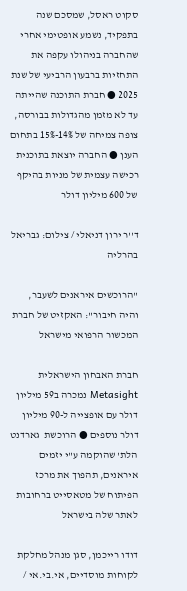סקוט ראסל, שמסכם שנה בתפקיד, נשמע אופטימי אחרי שהחברה בניהולו עקפה את התחזיות ברבעון הרביעי של שנת 2025 ● חברת התוכנה שהייתה עד לא מזמן מהגדולות בבורסה, צופה צמיחה של 14%-15% בתחום הענן ● החברה יוצאת בתוכנית רכישה עצמית של מניות בהיקף של 600 מיליון דולר

ד''ר ירון דניאלי / צילום: גבריאל בהרליה

"הרוכשים איראנים לשעבר, והיה חיבור": האקזיט של חברת המכשור הרפואי מישראל

חברת האבחון הישראלית Metasight נמכרה ב59 מיליון דולר עם אופצייה ל-90 מיליון דולר נוספים ● הרוכשת  גארדנט הלת' שהוקמה ע"י יזמים איראנים, תהפוך את מרכז הפיתוח של מטאסייט ברחובות לאתר שלה בישראל

דודו רייכמן, סגן מנהל מחלקת לקוחות מוסדיים, אי.בי.אי /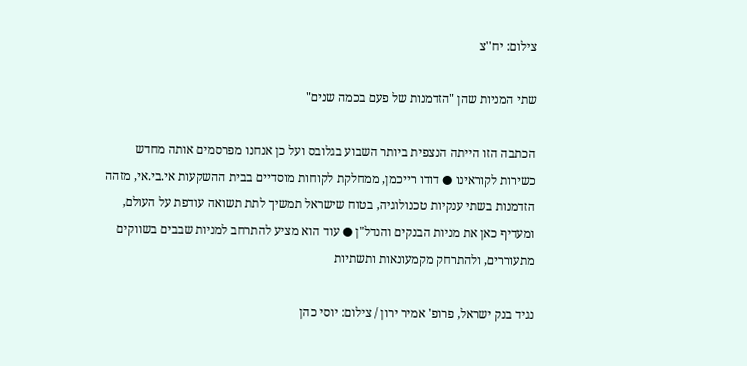צילום: יח''צ

שתי המניות שהן "הזדמנות של פעם בכמה שנים"

הכתבה הזו הייתה הנצפית ביותר השבוע בגלובס ועל כן אנחנו מפרסמים אותה מחדש כשירות לקוראינו ● דודו רייכמן, ממחלקת לקוחות מוסדיים בבית ההשקעות אי.בי.אי, מזהה הזדמנות בשתי ענקיות טכנולוגיה, בטוח שישראל תמשיך לתת תשואה עודפת על העולם, ומעדיף כאן את מניות הבנקים והנדל"ן ● עוד הוא מציע להתרחב למניות שבבים בשווקים מתעוררים, ולהתרחק מקמעונאות ותשתיות

נגיד בנק ישראל, פרופ' אמיר ירון / צילום: יוסי כהן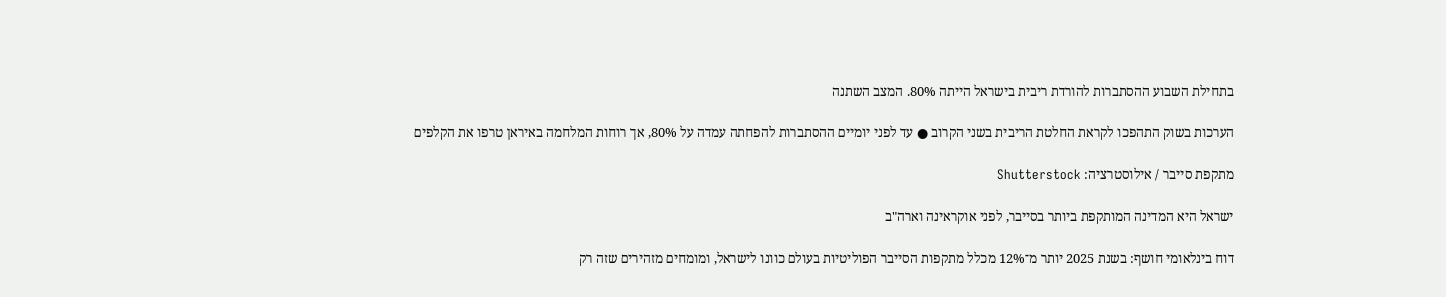בתחילת השבוע ההסתברות להורדת ריבית בישראל הייתה 80%. המצב השתנה

הערכות בשוק התהפכו לקראת החלטת הריבית בשני הקרוב ● עד לפני יומיים ההסתברות להפחתה עמדה על 80%, אך רוחות המלחמה באיראן טרפו את הקלפים

מתקפת סייבר / אילוסטרציה: Shutterstock

ישראל היא המדינה המותקפת ביותר בסייבר, לפני אוקראינה וארה"ב

דוח בינלאומי חושף: בשנת 2025 יותר מ־12% מכלל מתקפות הסייבר הפוליטיות בעולם כוונו לישראל, ומומחים מזהירים שזה רק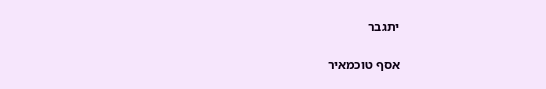יתגבר

אסף טוכמאיר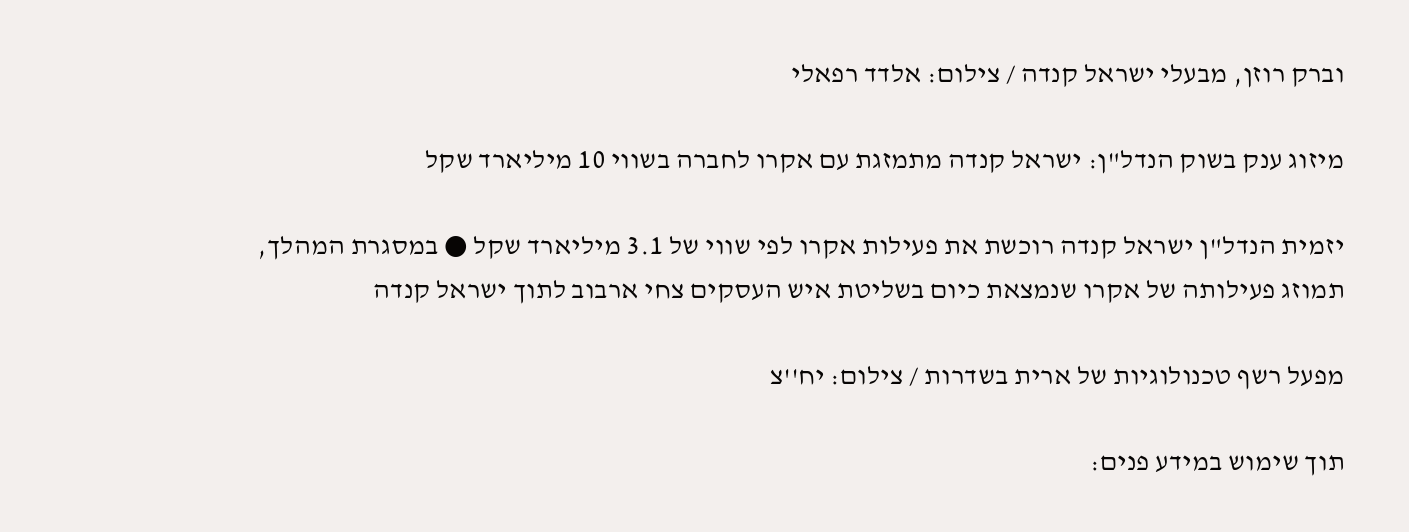וברק רוזן, מבעלי ישראל קנדה / צילום: אלדד רפאלי

מיזוג ענק בשוק הנדל"ן: ישראל קנדה מתמזגת עם אקרו לחברה בשווי 10 מיליארד שקל

יזמית הנדל"ן ישראל קנדה רוכשת את פעילות אקרו לפי שווי של 3.1 מיליארד שקל ● במסגרת המהלך, תמוזג פעילותה של אקרו שנמצאת כיום בשליטת איש העסקים צחי ארבוב לתוך ישראל קנדה

מפעל רשף טכנולוגיות של ארית בשדרות / צילום: יח''צ

תוך שימוש במידע פנים: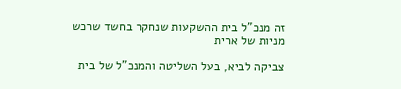זה מנכ"ל בית ההשקעות שנחקר בחשד שרכש מניות של ארית

צביקה לביא, בעל השליטה והמנכ"ל של בית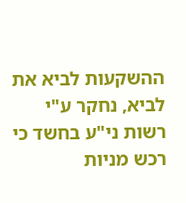ההשקעות לביא את לביא, נחקר ע"י רשות ני"ע בחשד כי רכש מניות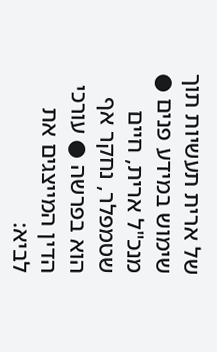של ארית תעשיות תוך שימוש במידע פנים ● מנכ"ל ארית, חיים שטמפלר, נחקר אף הוא בפרשה ● עורכי הדין המייצגים את לביא: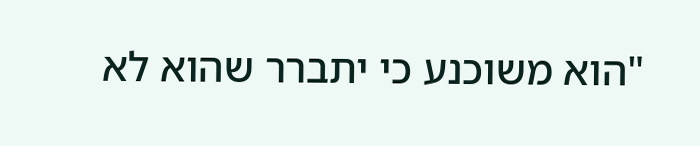"הוא משוכנע כי יתברר שהוא לא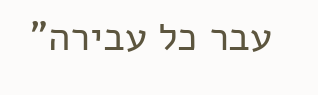עבר כל עבירה"